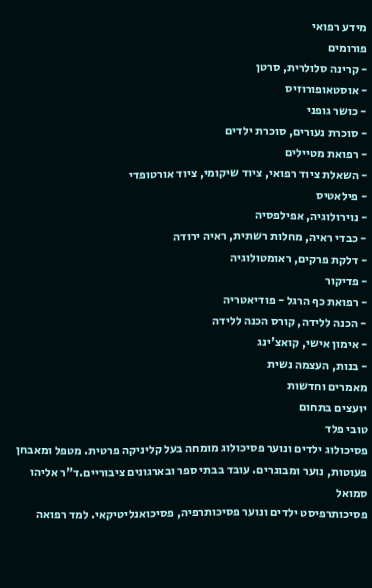מידע רפואי
פורומים
- קרינה סלולרית, סרטן
- אוסטאופורוזיס
- כושר גופני
- סוכרת נעורים, סוכרת ילדים
- רפואת מטיילים
- השאלת ציוד רפואי, ציוד שיקומי, ציוד אורטופדי
- פילאטיס
- נוירולוגיה, אפילפסיה
- כבדי ראיה, מחלות רשתית, ראיה ירודה
- דלקת פרקים, ראומטולוגיה
- פדיקור
- רפואת כף הרגל - פודיאטריה
- הכנה ללידה, קורס הכנה ללידה
- אימון אישי, קואצ'ינג
- בנות, העצמה נשית
מאמרים וחדשות
יועצים בתחום
טובי פלד
פסיכולוג ילדים ונוער פסיכולוג מומחה בעל קליניקה פרטית. מטפל ומאבחן פעוטות, נוער ומבוגרים. עובד בבתי ספר ובארגונים ציבוריים.ד"ר אליהו סמואל
פסיכותרפיסט ילדים ונוער פסיכותרפיה, פסיכואנליטיקאי. למד רפואה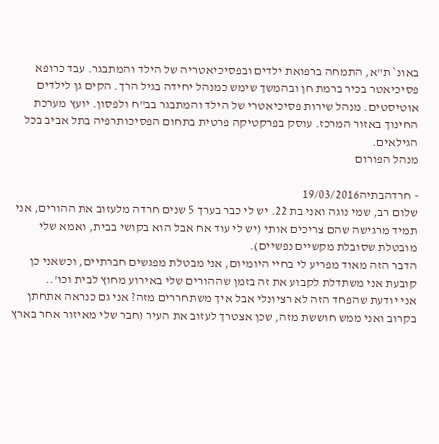באונ` ת"א, התמחה ברפואת ילדים ובפסיכיאטריה של הילד והמתבגר. עבד כרופא פסיכיאטר בכיר ברמת חן ובהמשך שימש כמנהל יחידה בגיל הרך. הקים גן לילדים אוטיסטים. מנהל שירות פסיכיאטרי של הילד והמתבגר בב"ח ולפסון. יועץ מערכת החינוך באזור המרכז. עוסק בפרקטיקה פרטית בתחום הפסיכותרפיה בתל אביב בכל הגילאים.
מנהל הפורום

- חרדהבתיה19/03/2016
שלום רב, שמי נוגה ואני בת 22. יש לי כבר בערך 5 שנים חרדה מלעזוב את ההורים, אני תמיד מרגישה שהם צריכים אותי (יש לי עוד אח אבל הוא בקושי בבית, ואמא שלי מובטלת שסובלת מקשיים נפשיים).
הדבר הזה מאוד מפריע לי בחיי היומיום, אני מבטלת מפגשים חברתיים, וכשאני כן קובעת אני משתדלת לקבוע את זה בזמן שההורים שלי באירוע מחוץ לבית וכו'..
אני יודעת שהפחד הזה לא רציונלי אבל איך משתחררים מזה? אני גם כנראה אתחתן בקרוב ואני ממש חוששת מזה, שכן אצטרך לעזוב את העיר (חבר שלי מאיזור אחר בארץ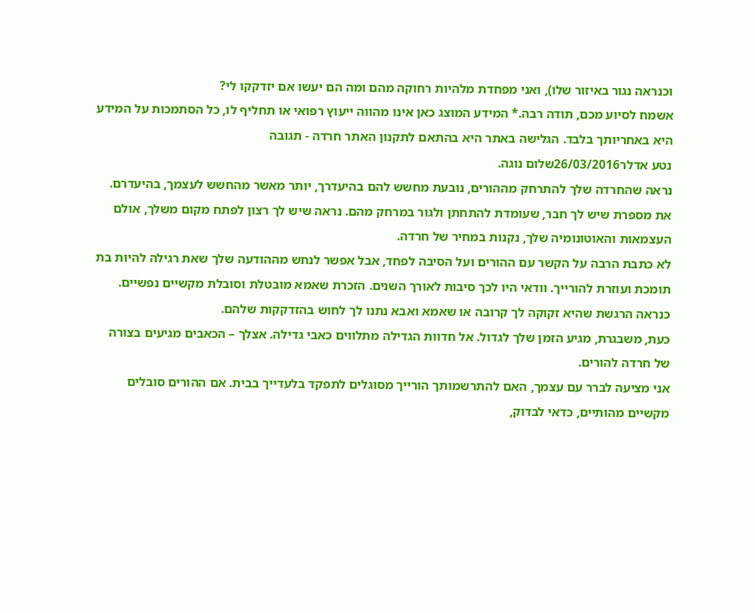וכנראה נגור באיזור שלו), ואני מפחדת מלהיות רחוקה מהם ומה הם יעשו אם יזדקקו לי?
אשמח לסיוע מכם, תודה רבה.* המידע המוצג כאן אינו מהווה ייעוץ רפואי או תחליף לו, כל הסתמכות על המידע היא באחריותך בלבד. הגלישה באתר היא בהתאם לתקנון האתר חרדה - תגובה
נטע אדלר26/03/2016שלום נוגה.
נראה שהחרדה שלך להתרחק מההורים, נובעת מחשש להם בהיעדרך, יותר מאשר מהחשש לעצמך, בהיעדרם. את מספרת שיש לך חבר, שעומדת להתחתן ולגור במרחק מהם. נראה שיש לך רצון לפתח מקום משלך, אולם העצמאות והאוטונומיה שלך, נקנות במחיר של חרדה.
לא כתבת הרבה על הקשר עם ההורים ועל הסיבה לפחד, אבל אפשר לנחש מההודעה שלך שאת רגילה להיות בת תומכת ועוזרת להורייך. וודאי היו לכך סיבות לאורך השנים. הזכרת שאמא מובטלת וסובלת מקשיים נפשיים. כנראה הרגשת שהיא זקוקה לך קרובה או שאמא ואבא נתנו לך לחוש בהזדקקות שלהם.
כעת, משבגרת, מגיע הזמן שלך לגדול. אל חדוות הגדילה מתלווים כאבי גדילה. אצלך – הכאבים מגיעים בצורה של חרדה להורים.
אני מציעה לברר עם עצמך, האם להתרשמותך הורייך מסוגלים לתפקד בלעדייך בבית. אם ההורים סובלים מקשיים מהותיים, כדאי לבדוק,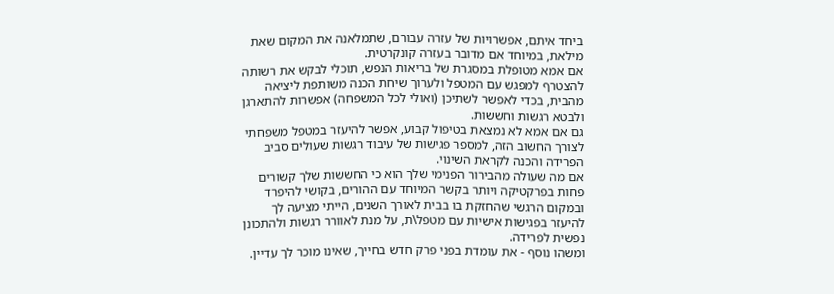ביחד איתם, אפשרויות של עזרה עבורם, שתמלאנה את המקום שאת מילאת, במיוחד אם מדובר בעזרה קונקרטית.
אם אמא מטופלת במסגרת של בריאות הנפש, תוכלי לבקש את רשותה להצטרף למפגש עם המטפל ולערוך שיחת הכנה משותפת ליציאה מהבית, בכדי לאפשר לשתיכן (ואולי לכל המשפחה) אפשרות להתארגן ולבטא רגשות וחששות.
גם אם אמא לא נמצאת בטיפול קבוע, אפשר להיעזר במטפל משפחתי לצורך החשוב הזה, למספר פגישות של עיבוד רגשות שעולים סביב הפרידה והכנה לקראת השינוי.
אם מה שעולה מהבירור הפנימי שלך הוא כי החששות שלך קשורים פחות בפרקטיקה ויותר בקשר המיוחד עם ההורים, בקושי להיפרד ובמקום הרגשי שהחזקת בו בבית לאורך השנים, הייתי מציעה לך להיעזר בפגישות אישיות עם מטפל\ת, על מנת לאוורר רגשות ולהתכונן נפשית לפרידה.
ומשהו נוסף - את עומדת בפני פרק חדש בחייך, שאינו מוכר לך עדיין.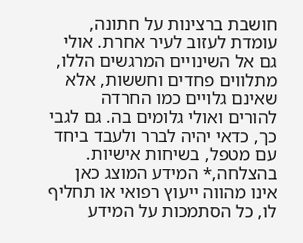חושבת ברצינות על חתונה, עומדת לעזוב לעיר אחרת. אולי גם אל השינויים המרגשים הללו, מתלווים פחדים וחששות, אלא שאינם גלויים כמו החרדה להורים ואולי גלומים בה. גם לגבי כך, כדאי יהיה לברר ולעבד ביחד עם מטפל, בשיחות אישיות.
בהצלחה,* המידע המוצג כאן אינו מהווה ייעוץ רפואי או תחליף לו, כל הסתמכות על המידע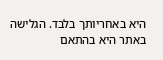היא באחריותך בלבד. הגלישה באתר היא בהתאם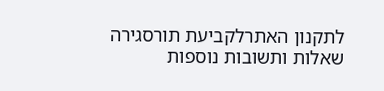לתקנון האתרלקביעת תורסגירה
שאלות ותשובות נוספות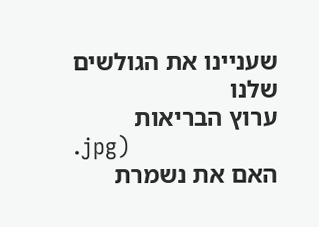שעניינו את הגולשים שלנו
ערוץ הבריאות
.jpg)
האם את נשמרת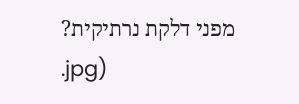מפני דלקת נרתיקית?
.jpg)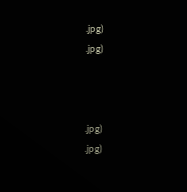.jpg)
.jpg)



.jpg)
.jpg)